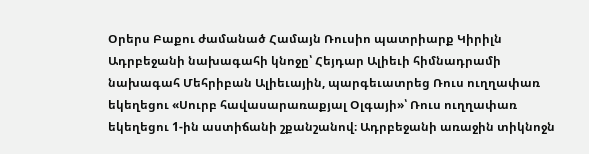Օրերս Բաքու ժամանած Համայն Ռուսիո պատրիարք Կիրիլն Ադրբեջանի նախագահի կնոջը՝ Հեյդար Ալիեւի հիմնադրամի նախագահ Մեհրիբան Ալիեւային, պարգեւատրեց Ռուս ուղղափառ եկեղեցու «Սուրբ հավասարառաքյալ Օլգայի»՝ Ռուս ուղղափառ եկեղեցու 1-ին աստիճանի շքանշանով։ Ադրբեջանի առաջին տիկնոջն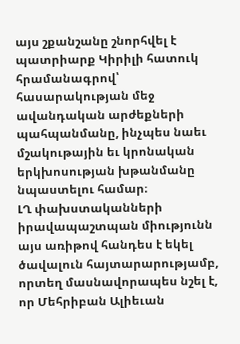այս շքանշանը շնորհվել է պատրիարք Կիրիլի հատուկ հրամանագրով՝ հասարակության մեջ ավանդական արժեքների պահպանմանը, ինչպես նաեւ մշակութային եւ կրոնական երկխոսության խթանմանը նպաստելու համար։
ԼՂ փախստականների իրավապաշտպան միությունն այս առիթով հանդես է եկել ծավալուն հայտարարությամբ, որտեղ մասնավորապես նշել է, որ Մեհրիբան Ալիեւան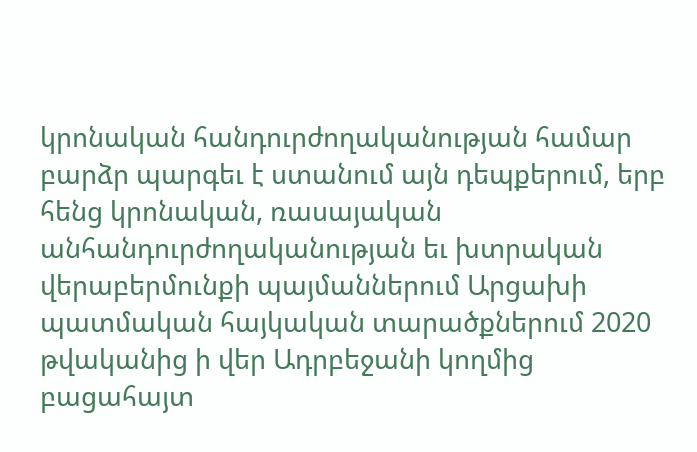կրոնական հանդուրժողականության համար բարձր պարգեւ է ստանում այն դեպքերում, երբ հենց կրոնական, ռասայական անհանդուրժողականության եւ խտրական վերաբերմունքի պայմաններում Արցախի պատմական հայկական տարածքներում 2020 թվականից ի վեր Ադրբեջանի կողմից բացահայտ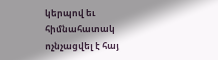կերպով եւ հիմնահատակ ոչնչացվել է հայ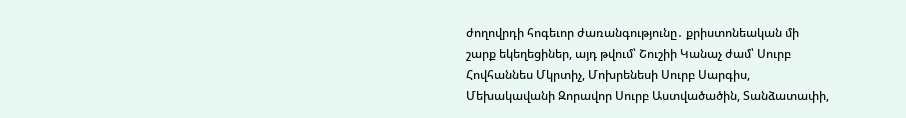ժողովրդի հոգեւոր ժառանգությունը․ քրիստոնեական մի շարք եկեղեցիներ, այդ թվում՝ Շուշիի Կանաչ ժամ՝ Սուրբ Հովհաննես Մկրտիչ, Մոխրենեսի Սուրբ Սարգիս, Մեխակավանի Զորավոր Սուրբ Աստվածածին, Տանձատափի,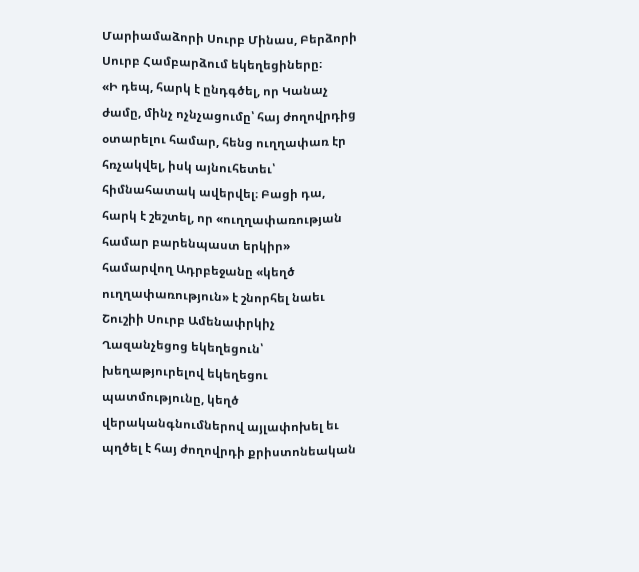Մարիամաձորի Սուրբ Մինաս, Բերձորի Սուրբ Համբարձում եկեղեցիները։
«Ի դեպ, հարկ է ընդգծել, որ Կանաչ ժամը, մինչ ոչնչացումը՝ հայ ժողովրդից օտարելու համար, հենց ուղղափառ էր հռչակվել, իսկ այնուհետեւ՝ հիմնահատակ ավերվել։ Բացի դա, հարկ է շեշտել, որ «ուղղափառության համար բարենպաստ երկիր» համարվող Ադրբեջանը «կեղծ ուղղափառություն» է շնորհել նաեւ Շուշիի Սուրբ Ամենափրկիչ Ղազանչեցոց եկեղեցուն՝ խեղաթյուրելով եկեղեցու պատմությունը, կեղծ վերականգնումներով այլափոխել եւ պղծել է հայ ժողովրդի քրիստոնեական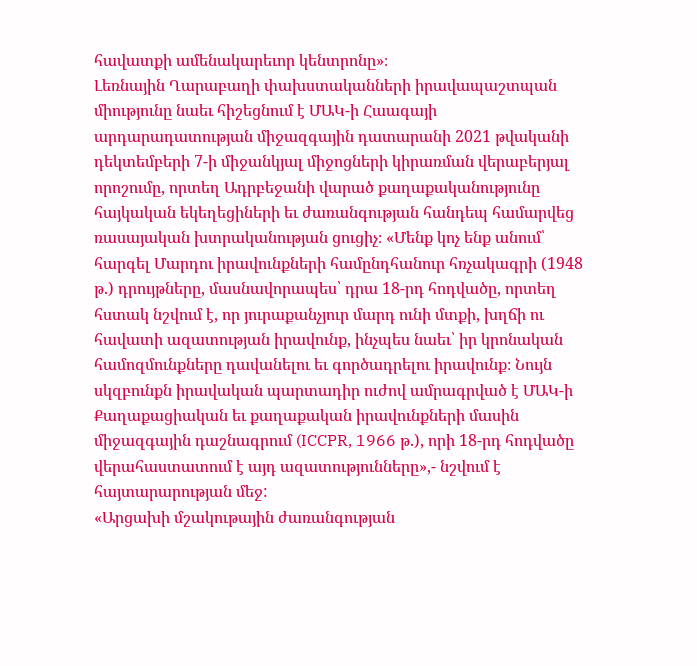հավատքի ամենակարեւոր կենտրոնը»։
Լեռնային Ղարաբաղի փախստականների իրավապաշտպան միությունը նաեւ հիշեցնում է ՄԱԿ-ի Հաագայի արդարադատության միջազգային դատարանի 2021 թվականի դեկտեմբերի 7-ի միջանկյալ միջոցների կիրառման վերաբերյալ որոշումը, որտեղ Ադրբեջանի վարած քաղաքականությունը հայկական եկեղեցիների եւ ժառանգության հանդեպ համարվեց ռասայական խտրականության ցուցիչ։ «Մենք կոչ ենք անում՝ հարգել Մարդու իրավունքների համընդհանուր հռչակագրի (1948 թ.) դրույթները, մասնավորապես՝ դրա 18-րդ հոդվածը, որտեղ հստակ նշվում է, որ յուրաքանչյուր մարդ ունի մտքի, խղճի ու հավատի ազատության իրավունք, ինչպես նաեւ՝ իր կրոնական համոզմունքները դավանելու եւ գործադրելու իրավունք։ Նույն սկզբունքն իրավական պարտադիր ուժով ամրագրված է ՄԱԿ-ի Քաղաքացիական եւ քաղաքական իրավունքների մասին միջազգային դաշնագրում (ICCPR, 1966 թ.), որի 18-րդ հոդվածը վերահաստատում է այդ ազատությունները»,- նշվում է հայտարարության մեջ:
«Արցախի մշակութային ժառանգության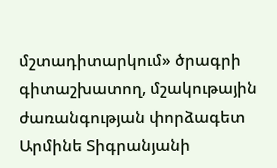մշտադիտարկում» ծրագրի գիտաշխատող, մշակութային ժառանգության փորձագետ Արմինե Տիգրանյանի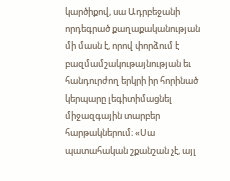կարծիքով, սա Ադրբեջանի որդեգրած քաղաքականության մի մասն է, որով փորձում է բազմամշակութայնության եւ հանդուրժող երկրի իր հորինած կերպարը լեգիտիմացնել միջազգային տարբեր հարթակներում։ «Սա պատահական շքանշան չէ, այլ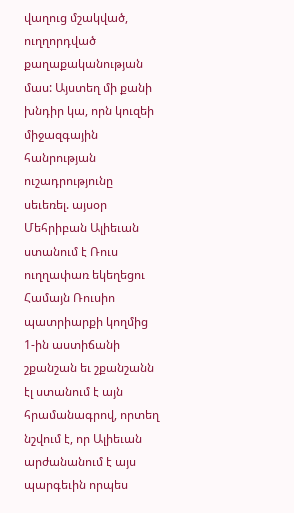վաղուց մշակված, ուղղորդված քաղաքականության մաս: Այստեղ մի քանի խնդիր կա, որն կուզեի միջազգային հանրության ուշադրությունը սեւեռել. այսօր Մեհրիբան Ալիեւան ստանում է Ռուս ուղղափառ եկեղեցու Համայն Ռուսիո պատրիարքի կողմից 1-ին աստիճանի շքանշան եւ շքանշանն էլ ստանում է այն հրամանագրով, որտեղ նշվում է, որ Ալիեւան արժանանում է այս պարգեւին որպես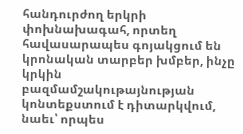հանդուրժող երկրի փոխնախագահ, որտեղ հավասարապես գոյակցում են կրոնական տարբեր խմբեր, ինչը կրկին բազմամշակութայնության կոնտեքստում է դիտարկվում, նաեւ՝ որպես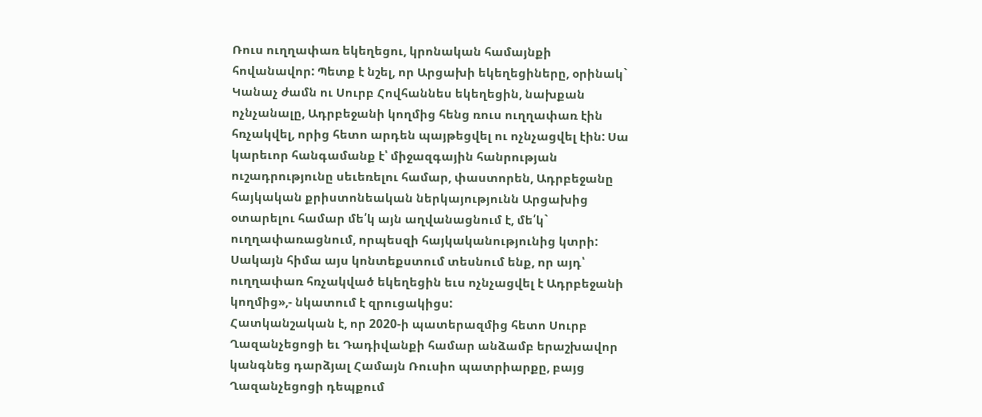Ռուս ուղղափառ եկեղեցու, կրոնական համայնքի հովանավոր: Պետք է նշել, որ Արցախի եկեղեցիները, օրինակ` Կանաչ ժամն ու Սուրբ Հովհաննես եկեղեցին, նախքան ոչնչանալը, Ադրբեջանի կողմից հենց ռուս ուղղափառ էին հռչակվել, որից հետո արդեն պայթեցվել ու ոչնչացվել էին: Սա կարեւոր հանգամանք է՝ միջազգային հանրության ուշադրությունը սեւեռելու համար, փաստորեն, Ադրբեջանը հայկական քրիստոնեական ներկայությունն Արցախից օտարելու համար մե՛կ այն աղվանացնում է, մե՛կ` ուղղափառացնում, որպեսզի հայկականությունից կտրի: Սակայն հիմա այս կոնտեքստում տեսնում ենք, որ այդ՝ ուղղափառ հռչակված եկեղեցին եւս ոչնչացվել է Ադրբեջանի կողմից»,- նկատում է զրուցակիցս:
Հատկանշական է, որ 2020-ի պատերազմից հետո Սուրբ Ղազանչեցոցի եւ Դադիվանքի համար անձամբ երաշխավոր կանգնեց դարձյալ Համայն Ռուսիո պատրիարքը, բայց Ղազանչեցոցի դեպքում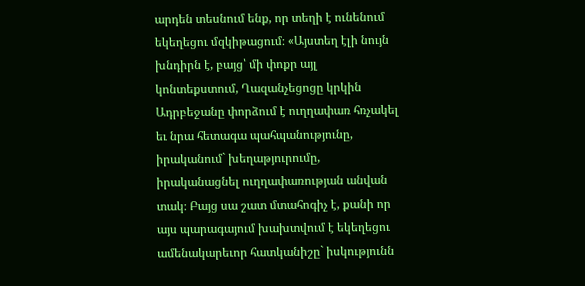արդեն տեսնում ենք, որ տեղի է ունենում եկեղեցու մզկիթացում։ «Այստեղ էլի նույն խնդիրն է, բայց՝ մի փոքր այլ կոնտեքստում, Ղազանչեցոցը կրկին Ադրբեջանը փորձում է ուղղափառ հռչակել եւ նրա հետագա պահպանությունը, իրականում` խեղաթյուրումը, իրականացնել ուղղափառության անվան տակ։ Բայց սա շատ մտահոգիչ է, քանի որ այս պարագայում խախտվում է եկեղեցու ամենակարեւոր հատկանիշը` իսկությունն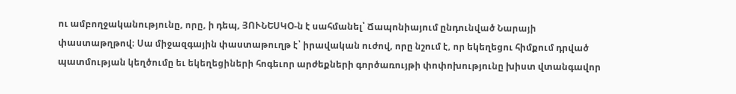ու ամբողջականությունը, որը, ի դեպ, ՅՈՒՆԵՍԿՕ-ն է սահմանել՝ Ճապոնիայում ընդունված Նարայի փաստաթղթով։ Սա միջազգային փաստաթուղթ է՝ իրավական ուժով, որը նշում է, որ եկեղեցու հիմքում դրված պատմության կեղծումը եւ եկեղեցիների հոգեւոր արժեքների գործառույթի փոփոխությունը խիստ վտանգավոր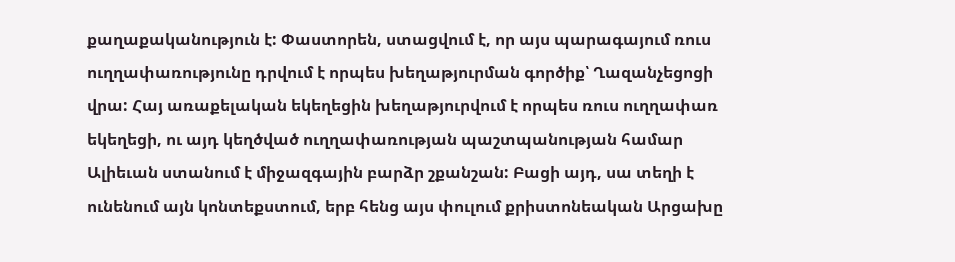քաղաքականություն է: Փաստորեն, ստացվում է, որ այս պարագայում ռուս ուղղափառությունը դրվում է որպես խեղաթյուրման գործիք՝ Ղազանչեցոցի վրա: Հայ առաքելական եկեղեցին խեղաթյուրվում է որպես ռուս ուղղափառ եկեղեցի, ու այդ կեղծված ուղղափառության պաշտպանության համար Ալիեւան ստանում է միջազգային բարձր շքանշան: Բացի այդ, սա տեղի է ունենում այն կոնտեքստում, երբ հենց այս փուլում քրիստոնեական Արցախը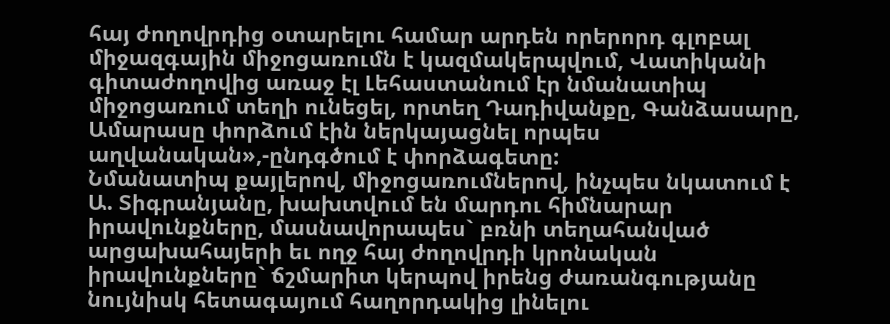հայ ժողովրդից օտարելու համար արդեն որերորդ գլոբալ միջազգային միջոցառումն է կազմակերպվում, Վատիկանի գիտաժողովից առաջ էլ Լեհաստանում էր նմանատիպ միջոցառում տեղի ունեցել, որտեղ Դադիվանքը, Գանձասարը, Ամարասը փորձում էին ներկայացնել որպես աղվանական»,-ընդգծում է փորձագետը:
Նմանատիպ քայլերով, միջոցառումներով, ինչպես նկատում է Ա. Տիգրանյանը, խախտվում են մարդու հիմնարար իրավունքները, մասնավորապես` բռնի տեղահանված արցախահայերի եւ ողջ հայ ժողովրդի կրոնական իրավունքները` ճշմարիտ կերպով իրենց ժառանգությանը նույնիսկ հետագայում հաղորդակից լինելու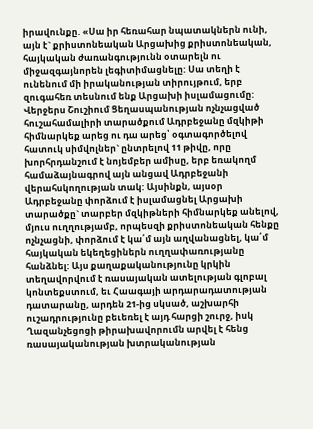իրավունքը. «Սա իր հեռահար նպատակներն ունի, այն է` քրիստոնեական Արցախից քրիստոնեական, հայկական ժառանգությունն օտարելն ու միջազգայնորեն լեգիտիմացնելը: Սա տեղի է ունենում մի իրականության տիրույթում, երբ զուգահեռ տեսնում ենք Արցախի իսլամացումը: Վերջերս Շուշիում Ցեղասպանության ոչնչացված հուշահամալիրի տարածքում Ադրբեջանը մզկիթի հիմնարկեք արեց ու դա արեց՝ օգտագործելով հատուկ սիմվոլներ` ընտրելով 11 թիվը, որը խորհրդանշում է նոյեմբեր ամիսը, երբ եռակողմ համաձայնագրով այն անցավ Ադրբեջանի վերահսկողության տակ: Այսինքն, այսօր Ադրբեջանը փորձում է իսլամացնել Արցախի տարածքը` տարբեր մզկիթների հիմնարկեք անելով, մյուս ուղղությամբ, որպեսզի քրիստոնեական հենքը ոչնչացնի, փորձում է կա՛մ այն աղվանացնել, կա՛մ հայկական եկեղեցիներն ուղղափառությանը հանձնել: Այս քաղաքականությունը կրկին տեղավորվում է ռասայական ատելության գլոբալ կոնտեքստում, եւ Հաագայի արդարադատության դատարանը, արդեն 21-ից սկսած, աշխարհի ուշադրությունը բեւեռել է այդ հարցի շուրջ, իսկ Ղազանչեցոցի թիրախավորումն արվել է հենց ռասայականության խտրականության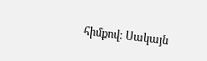հիմքով: Սակայն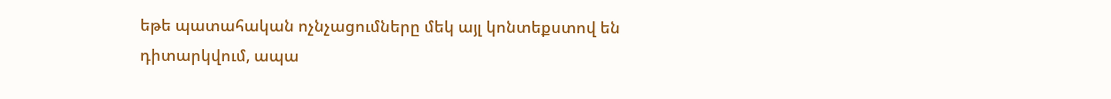եթե պատահական ոչնչացումները մեկ այլ կոնտեքստով են դիտարկվում, ապա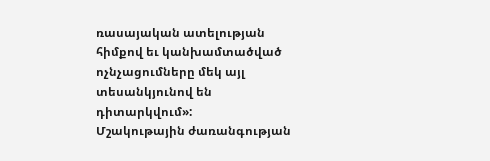ռասայական ատելության հիմքով եւ կանխամտածված ոչնչացումները մեկ այլ տեսանկյունով են դիտարկվում»:
Մշակութային ժառանգության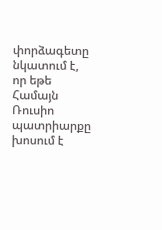փորձագետը նկատում է, որ եթե Համայն Ռուսիո պատրիարքը խոսում է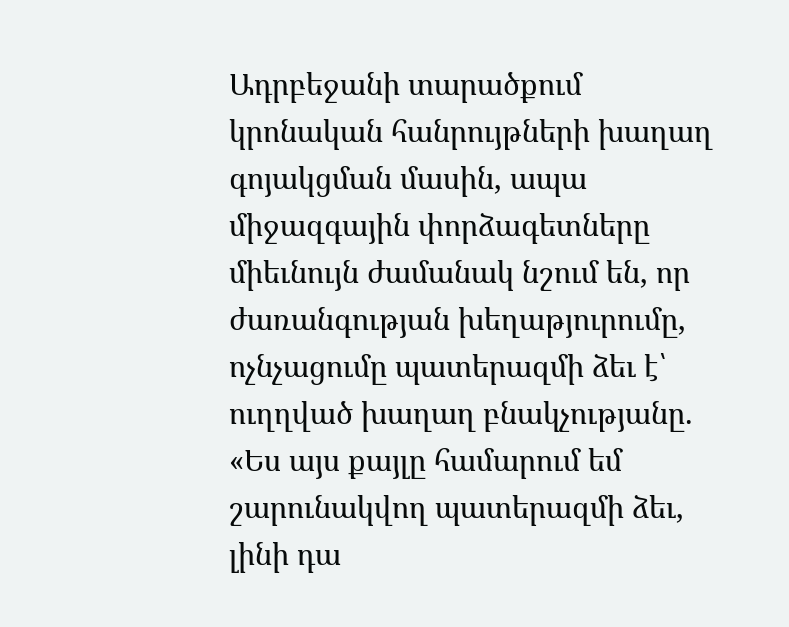Ադրբեջանի տարածքում կրոնական հանրույթների խաղաղ գոյակցման մասին, ապա միջազգային փորձագետները միեւնույն ժամանակ նշում են, որ ժառանգության խեղաթյուրումը, ոչնչացումը պատերազմի ձեւ է՝ ուղղված խաղաղ բնակչությանը. «Ես այս քայլը համարում եմ շարունակվող պատերազմի ձեւ, լինի դա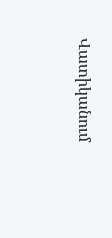Վատիկանում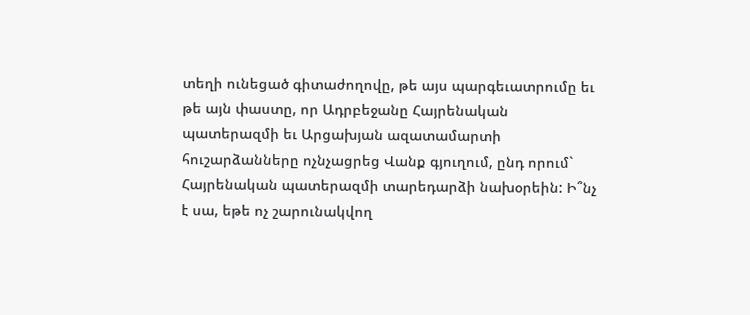տեղի ունեցած գիտաժողովը, թե այս պարգեւատրումը եւ թե այն փաստը, որ Ադրբեջանը Հայրենական պատերազմի եւ Արցախյան ազատամարտի հուշարձանները ոչնչացրեց Վանք գյուղում, ընդ որում` Հայրենական պատերազմի տարեդարձի նախօրեին: Ի՞նչ է սա, եթե ոչ շարունակվող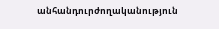անհանդուրժողականություն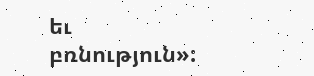եւ բռնություն»: